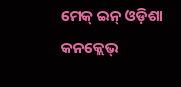ମେକ୍‌ ଇନ୍ ଓଡ଼ିଶା କନକ୍ଲେଭ୍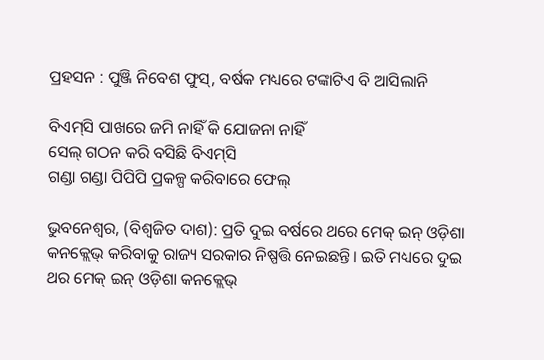ପ୍ରହସନ : ପୁଞ୍ଜି ନିବେଶ ଫୁସ୍‌, ବର୍ଷକ ମଧ୍ୟରେ ଟଙ୍କାଟିଏ ବି ଆସିଲାନି

ବିଏମ୍‌ସି ପାଖରେ ଜମି ନାହିଁ କି ଯୋଜନା ନାହିଁ
ସେଲ୍‌ ଗଠନ କରି ବସିଛି ବିଏମ୍‌ସି
ଗଣ୍ଡା ଗଣ୍ଡା ପିପିପି ପ୍ରକଳ୍ପ କରିବାରେ ଫେଲ୍‌

ଭୁବନେଶ୍ବର, (ବିଶ୍ବଜିତ ଦାଶ): ପ୍ରତି ଦୁଇ ବର୍ଷରେ ଥରେ ମେକ୍‌ ଇନ୍ ଓଡ଼ିଶା କନକ୍ଲେଭ୍ କରିବାକୁ ରାଜ୍ୟ ସରକାର ନିଷ୍ପତ୍ତି ନେଇଛନ୍ତି। ଇତି ମଧ୍ୟରେ ଦୁଇ ଥର ମେକ୍‌ ଇନ୍ ଓଡ଼ିଶା କନକ୍ଲେଭ୍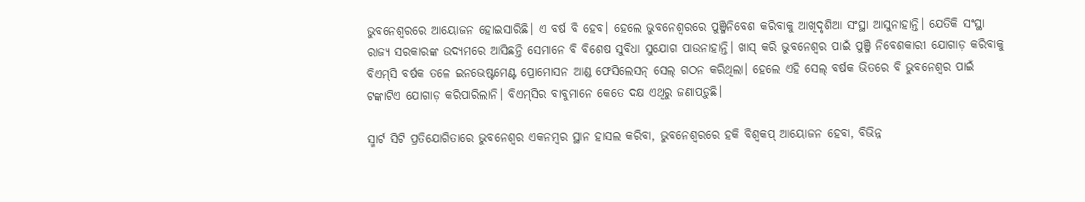ଭୁବନେଶ୍ବରରେ ଆୟୋଜନ ହୋଇସାରିଛି। ଏ ବର୍ଷ ବି ହେବ। ହେଲେ ଭୁବନେଶ୍ବରରେ ପୁଞ୍ଜିନିବେଶ କରିବାକୁ ଆଖିଦୃଶିଆ ସଂସ୍ଥା ଆସୁନାହାନ୍ତି। ଯେତିକି ସଂସ୍ଥା ରାଜ୍ୟ ସରକାରଙ୍କ ଉଦ୍ୟମରେ ଆସିଛନ୍ତି ସେମାନେ ବି ବିଶେଷ ସୁବିଧା ସୁଯୋଗ ପାଉନାହାନ୍ତି। ଖାସ୍‌ କରି ଭୁବନେଶ୍ବର ପାଇଁ ପୁଞ୍ଜି ନିବେଶକାରୀ ଯୋଗାଡ଼ କରିବାକୁ ବିଏମ୍‌ସି ବର୍ଷକ ତଳେ ଇନଭେଷ୍ଟମେଣ୍ଟ ପ୍ରୋମୋସନ ଆଣ୍ଡ ଫେସିଲେସନ୍ ସେଲ୍‌ ଗଠନ କରିଥିଲା। ହେଲେ ଏହି ସେଲ୍‌ ବର୍ଷକ ଭିତରେ ବି ଭୁବନେଶ୍ବର ପାଇଁ ଟଙ୍କାଟିଏ ଯୋଗାଡ଼ କରିପାରିଲାନି। ବିଏମ୍‌ସିର ବାବୁମାନେ କେତେ ଦକ୍ଷ ଏଥିରୁ ଜଣାପଡ଼ୁଛି।

ସ୍ମାର୍ଟ ସିଟି ପ୍ରତିଯୋଗିତାରେ ଭୁବନେଶ୍ବର ଏକନମ୍ବର ସ୍ଥାନ ହାସଲ କରିବା, ଭୁବନେଶ୍ବରରେ ହକି ବିଶ୍ବକପ୍‌ ଆୟୋଜନ ହେବା, ବିଭିନ୍ନ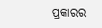ପ୍ରକାରର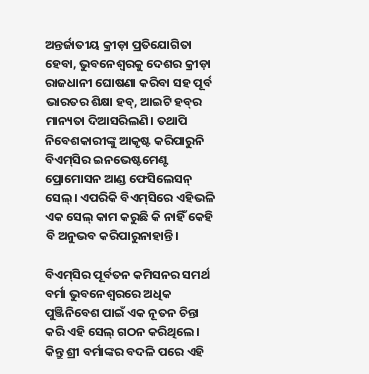ଅନ୍ତର୍ଜାତୀୟ କ୍ରୀଡ଼ା ପ୍ରତିଯୋଗିତା ହେବା, ଭୁବନେଶ୍ବରକୁ ଦେଶର କ୍ରୀଡ଼ା ରାଜଧାନୀ ଘୋଷଣା କରିବା ସହ ପୂର୍ବ ଭାରତର ଶିକ୍ଷା ହବ୍, ଆଇଟି ହବ୍‌ର ମାନ୍ୟତା ଦିଆସରିଲଣି। ତଥାପି ନିବେଶକାରୀଙ୍କୁ ଆକୃଷ୍ଟ କରିପାରୁନି ବିଏମ୍‌ସିର ଇନଭେଷ୍ଟମେଣ୍ଟ ପ୍ରୋମୋସନ ଆଣ୍ଡ ଫେସିଲେସନ୍ ସେଲ୍‌। ଏପରିକି ବିଏମ୍‌ସିରେ ଏହିଭଳି ଏକ ସେଲ୍‌ କାମ କରୁଛି କି ନାହିଁ କେହି ବି ଅନୁଭବ କରିପାରୁନାହାନ୍ତି।

ବିଏମ୍‌ସିର ପୂର୍ବତନ କମିସନର ସମର୍ଥ ବର୍ମା ଭୁବନେଶ୍ବରରେ ଅଧିକ ପୁଞ୍ଜିନିବେଶ ପାଇଁ ଏକ ନୂତନ ଚିନ୍ତା କରି ଏହି ସେଲ୍‌ ଗଠନ କରିଥିଲେ। କିନ୍ତୁ ଶ୍ରୀ ବର୍ମାଙ୍କର ବଦଳି ପରେ ଏହି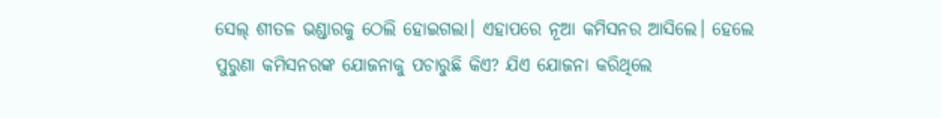ସେଲ୍‌ ଶୀତଳ ଭଣ୍ଡାରକୁ ଠେଲି ହୋଇଗଲା। ଏହାପରେ ନୂଆ କମିସନର ଆସିଲେ। ହେଲେ ପୁରୁଣା କମିସନରଙ୍କ ଯୋଜନାକୁ ପଚାରୁଛି କିଏ? ଯିଏ ଯୋଜନା କରିଥିଲେ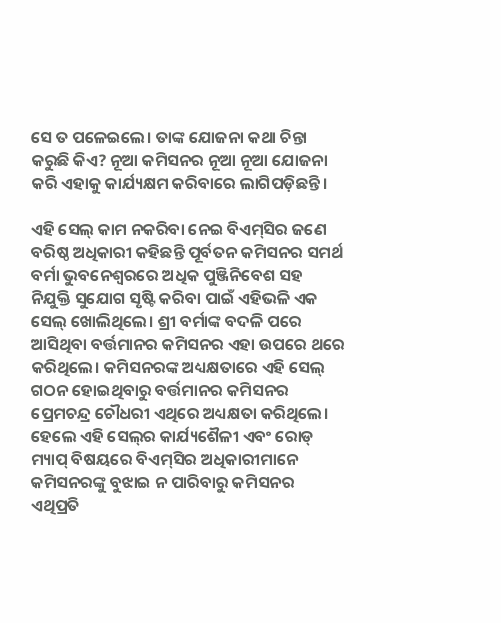ସେ ତ ପଳେଇଲେ। ତାଙ୍କ ଯୋଜନା କଥା ଚିନ୍ତା କରୁଛି କିଏ? ନୂଆ କମିସନର ନୂଆ ନୂଆ ଯୋଜନା କରି ଏହାକୁ କାର୍ଯ୍ୟକ୍ଷମ କରିବାରେ ଲାଗିପଡ଼ିଛନ୍ତି।

ଏହି ସେଲ୍‌ କାମ ନକରିବା ନେଇ ବିଏମ୍‌ସିର ଜଣେ ବରିଷ୍ଠ ଅଧିକାରୀ କହିଛନ୍ତି ପୂର୍ବତନ କମିସନର ସମର୍ଥ ବର୍ମା ଭୁବନେଶ୍ବରରେ ଅଧିକ ପୁଞ୍ଜିନିବେଶ ସହ ନିଯୁକ୍ତି ସୁଯୋଗ ସୃଷ୍ଟି କରିବା ପାଇଁ ଏହିଭଳି ଏକ ସେଲ୍‌ ଖୋଲିଥିଲେ। ଶ୍ରୀ ବର୍ମାଙ୍କ ବଦଳି ପରେ ଆସିଥିବା ବର୍ତ୍ତମାନର କମିସନର ଏହା ଉପରେ ଥରେ କରିଥିଲେ। କମିସନରଙ୍କ ଅଧ୍ୟକ୍ଷତାରେ ଏହି ସେଲ୍‌ ଗଠନ ହୋଇଥିବାରୁ ବର୍ତ୍ତମାନର କମିସନର ପ୍ରେମଚନ୍ଦ୍ର ଚୌଧରୀ ଏଥିରେ ଅଧ୍ୟକ୍ଷତା କରିଥିଲେ। ହେଲେ ଏହି ସେଲ୍‌ର କାର୍ଯ୍ୟଶୈଳୀ ଏବଂ ରୋଡ୍‌ ମ୍ୟାପ୍ ବିଷୟରେ ବିଏମ୍‌ସିର ଅଧିକାରୀମାନେ କମିସନରଙ୍କୁ ବୁଝାଇ ନ ପାରିବାରୁ କମିସନର ଏଥିପ୍ରତି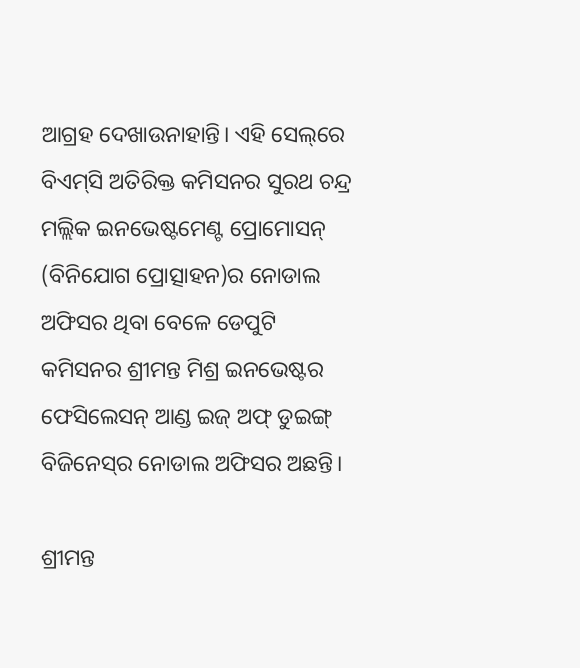ଆଗ୍ରହ ଦେଖାଉନାହାନ୍ତି। ଏହି ସେଲ୍‌ରେ ବିଏମ୍‌ସି ଅତିରିକ୍ତ କମିସନର ସୁରଥ ଚନ୍ଦ୍ର ମଲ୍ଲିକ ଇ‌ନଭେଷ୍ଟମେଣ୍ଟ ପ୍ରୋମୋସନ୍‌ (ବିନିଯୋଗ ପ୍ରୋତ୍ସାହନ)ର ନୋଡାଲ ଅଫିସର ଥିବା ବେଳେ ଡେପୁଟି କମିସନର ଶ୍ରୀମନ୍ତ ମିଶ୍ର ଇନଭେଷ୍ଟର ଫେସିଲେସନ୍ ଆଣ୍ଡ ଇଜ୍‌ ଅଫ୍ ଡୁଇଙ୍ଗ୍‌ ବିଜିନେସ୍‌ର ନୋଡାଲ ଅଫିସର ଅଛନ୍ତି।

ଶ୍ରୀମନ୍ତ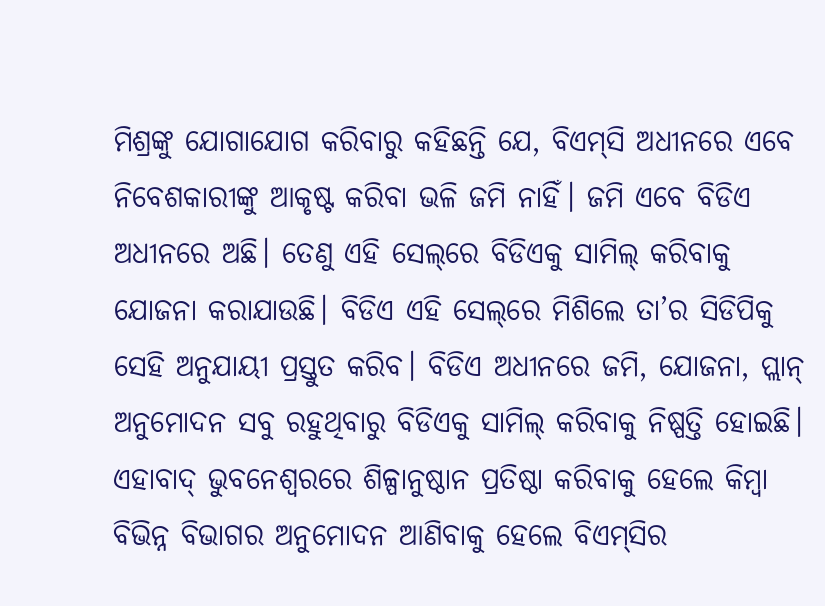ମିଶ୍ରଙ୍କୁ ଯୋଗାଯୋଗ କରିବାରୁ କହିଛନ୍ତି ଯେ, ବିଏମ୍‌ସି ଅଧୀନରେ ଏବେ ନିବେଶକାରୀଙ୍କୁ ଆକୃଷ୍ଟ କରିବା ଭଳି ଜମି ନାହିଁ। ଜମି ଏବେ ବିଡିଏ ଅଧୀନରେ ଅଛି। ତେଣୁ ଏହି ସେଲ୍‌ରେ ବିଡିଏକୁ ସାମିଲ୍‌ କରିବାକୁ ଯୋଜନା କରାଯାଉଛି। ବିଡିଏ ଏହି ସେଲ୍‌ରେ ମିଶିଲେ ତା’ର ସିଡିପିକୁ ସେହି ଅନୁଯାୟୀ ପ୍ରସ୍ତୁତ କରିବ। ବିଡିଏ ଅଧୀନରେ ଜମି, ଯୋଜନା, ପ୍ଲାନ୍ ଅନୁମୋଦନ ସବୁ ରହୁଥିବାରୁ ବିଡିଏକୁ ସାମିଲ୍‌ କରିବାକୁ ନିଷ୍ପତ୍ତି ହୋଇଛି। ଏହାବାଦ୍ ଭୁବନେଶ୍ବରରେ ଶିଳ୍ପାନୁଷ୍ଠାନ ପ୍ରତିଷ୍ଠା କରିବାକୁ ହେଲେ କିମ୍ବା ବିଭିନ୍ନ ବିଭାଗର ଅନୁମୋଦନ ଆଣିବାକୁ ହେଲେ ବିଏମ୍‌ସିର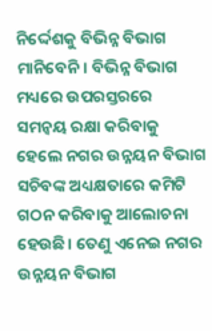ନିର୍ଦ୍ଦେଶକୁ ବିଭିନ୍ନ ବିଭାଗ ମାନିବେନି। ବିଭିନ୍ନ ବିଭାଗ ମଧ୍ୟରେ ଉପରସ୍ତରରେ ସମନ୍ବୟ ରକ୍ଷା କରିବାକୁ ହେଲେ ନଗର ଉନ୍ନୟନ ବିଭାଗ ସଚିବଙ୍କ ଅଧ୍ୟକ୍ଷତାରେ କମିଟି ଗଠନ କରିବାକୁ ଆଲୋଚନା ହେଉଛି। ତେଣୁ ଏନେଇ ନଗର ଉନ୍ନୟନ ବିଭାଗ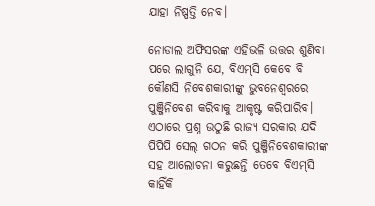ଯାହା ନିଷ୍ପତ୍ତି ନେବ।

ନୋଡାଲ ଅଫିସରଙ୍କ ଏହିଭଳି ଉତ୍ତର ଶୁଣିବା ପରେ ଲାଗୁନି ଯେ, ବିଏମ୍‌ସି କେବେ ବି କୌଣସି ନିବେଶକାରୀଙ୍କୁ ଭୁବନେଶ୍ବରରେ ପୁଞ୍ଜିନିବେଶ କରିବାକୁ ଆକୃଷ୍ଟ କରିପାରିବ। ଏଠାରେ ପ୍ରଶ୍ନ ଉଠୁଛି ରାଜ୍ୟ ସରକାର ଯଦି ପିପିପି ସେଲ୍‌ ଗଠନ କରି ପୁଞ୍ଜିନିବେଶକାରୀଙ୍କ ସହ ଆଲୋଚନା କରୁଛନ୍ତି ତେବେ ବିଏମ୍‌ସି କାହିଁକି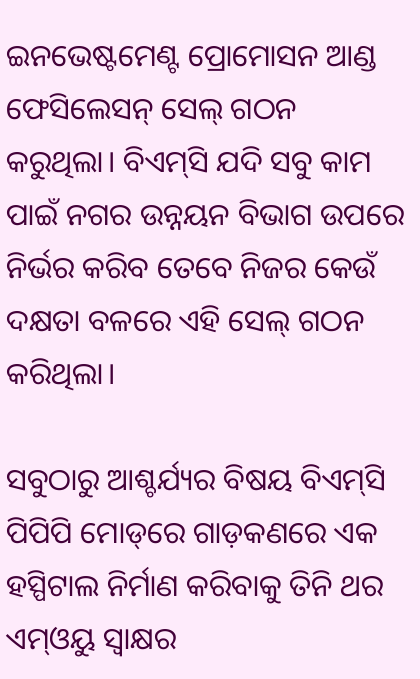ଇନଭେଷ୍ଟମେଣ୍ଟ ପ୍ରୋମୋସନ ଆଣ୍ଡ ଫେସିଲେସନ୍ ସେଲ୍‌ ଗଠନ କରୁଥିଲା। ବିଏମ୍‌ସି ଯଦି ସବୁ କାମ ପାଇଁ ନଗର ଉନ୍ନୟନ ବିଭାଗ ଉପରେ ନିର୍ଭର କରିବ ତେବେ ନିଜର କେଉଁ ଦକ୍ଷତା ବଳରେ ଏହି ସେଲ୍‌ ଗଠନ କରିଥିଲା।

ସବୁଠାରୁ ଆଶ୍ଚର୍ଯ୍ୟର ବିଷୟ ବିଏମ୍‌ସି ପିପିପି ମୋଡ୍‌ରେ ଗାଡ଼କଣରେ ଏକ ହସ୍ପିଟାଲ ନିର୍ମାଣ କରିବାକୁ ତିନି ଥର ଏମ୍‌ଓୟୁ ସ୍ବାକ୍ଷର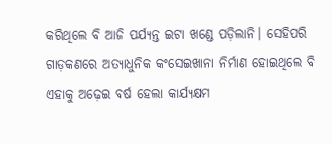କରିଥିଲେ ବି ଆଜି ପର୍ଯ୍ୟନ୍ତ ଇଟା ଖଣ୍ଡେ ପଡ଼ିଲାନି। ସେହିପରି ଗାଡ଼କଣରେ ଅତ୍ୟାଧୁନିକ କଂସେଇଖାନା ନିର୍ମାଣ ହୋଇଥିଲେ ବି ଏହାକୁ ଅଢ଼େଇ ବର୍ଷ ହେଲା କାର୍ଯ୍ୟକ୍ଷମ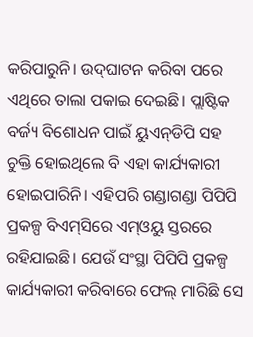କରିପାରୁନି। ଉଦ୍‌ଘାଟନ କରିବା ପରେ ଏଥିରେ ତାଲା ପକାଇ ଦେଇଛି। ପ୍ଲାଷ୍ଟିକ ବର୍ଜ୍ୟ ବିଶୋଧନ ପାଇଁ ୟୁଏନ୍‌ଡିପି ସହ ଚୁକ୍ତି ହୋଇଥିଲେ ବି ଏହା କାର୍ଯ୍ୟକାରୀ ହୋଇପାରିନି। ଏହିପରି ଗଣ୍ଡାଗଣ୍ଡା ପିପିପି ପ୍ରକଳ୍ପ ବିଏମ୍‌ସିରେ ଏମ୍‌ଓୟୁ ସ୍ତରରେ ରହିଯାଇଛି। ଯେଉଁ ସଂସ୍ଥା ପିପିପି ପ୍ରକଳ୍ପ କାର୍ଯ୍ୟକାରୀ କରିବାରେ ଫେଲ୍‌ ମାରିଛି ସେ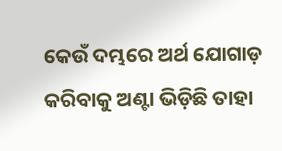କେଉଁ ଦମ୍ଭରେ ଅର୍ଥ ଯୋଗାଡ଼ କରିବାକୁ ଅଣ୍ଟା ଭିଡ଼ିଛି ତାହା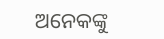ଅନେକଙ୍କୁ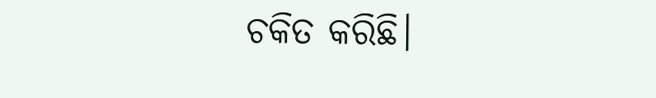ଚକିତ କରିଛି।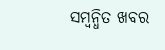ସମ୍ବନ୍ଧିତ ଖବର